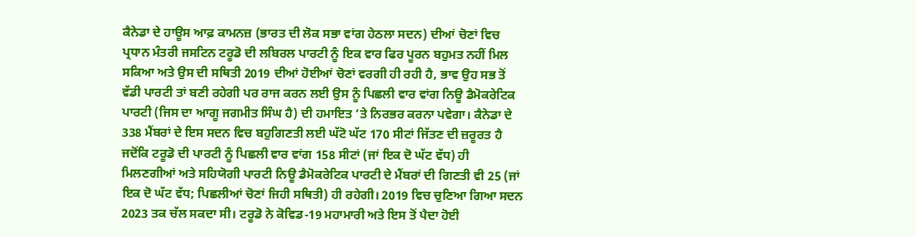ਕੈਨੇਡਾ ਦੇ ਹਾਊਸ ਆਫ਼ ਕਾਮਨਜ਼ (ਭਾਰਤ ਦੀ ਲੋਕ ਸਭਾ ਵਾਂਗ ਹੇਠਲਾ ਸਦਨ) ਦੀਆਂ ਚੋਣਾਂ ਵਿਚ ਪ੍ਰਧਾਨ ਮੰਤਰੀ ਜਸਟਿਨ ਟਰੂਡੋ ਦੀ ਲਬਿਰਲ ਪਾਰਟੀ ਨੂੰ ਇਕ ਵਾਰ ਫਿਰ ਪੂਰਨ ਬਹੁਮਤ ਨਹੀਂ ਮਿਲ ਸਕਿਆ ਅਤੇ ਉਸ ਦੀ ਸਥਿਤੀ 2019 ਦੀਆਂ ਹੋਈਆਂ ਚੋਣਾਂ ਵਰਗੀ ਹੀ ਰਹੀ ਹੈ, ਭਾਵ ਉਹ ਸਭ ਤੋਂ ਵੱਡੀ ਪਾਰਟੀ ਤਾਂ ਬਣੀ ਰਹੇਗੀ ਪਰ ਰਾਜ ਕਰਨ ਲਈ ਉਸ ਨੂੰ ਪਿਛਲੀ ਵਾਰ ਵਾਂਗ ਨਿਊ ਡੈਮੋਕਰੇਟਿਕ ਪਾਰਟੀ (ਜਿਸ ਦਾ ਆਗੂ ਜਗਮੀਤ ਸਿੰਘ ਹੈ) ਦੀ ਹਮਾਇਤ ’ਤੇ ਨਿਰਭਰ ਕਰਨਾ ਪਵੇਗਾ। ਕੈਨੇਡਾ ਦੇ 338 ਮੈਂਬਰਾਂ ਦੇ ਇਸ ਸਦਨ ਵਿਚ ਬਹੁਗਿਣਤੀ ਲਈ ਘੱਟੋ ਘੱਟ 170 ਸੀਟਾਂ ਜਿੱਤਣ ਦੀ ਜ਼ਰੂਰਤ ਹੈ ਜਦੋਂਕਿ ਟਰੂਡੋ ਦੀ ਪਾਰਟੀ ਨੂੰ ਪਿਛਲੀ ਵਾਰ ਵਾਂਗ 158 ਸੀਟਾਂ (ਜਾਂ ਇਕ ਦੋ ਘੱਟ ਵੱਧ) ਹੀ ਮਿਲਣਗੀਆਂ ਅਤੇ ਸਹਿਯੋਗੀ ਪਾਰਟੀ ਨਿਊ ਡੈਮੋਕਰੇਟਿਕ ਪਾਰਟੀ ਦੇ ਮੈਂਬਰਾਂ ਦੀ ਗਿਣਤੀ ਵੀ 25 (ਜਾਂ ਇਕ ਦੋ ਘੱਟ ਵੱਧ; ਪਿਛਲੀਆਂ ਚੋਣਾਂ ਜਿਹੀ ਸਥਿਤੀ) ਹੀ ਰਹੇਗੀ। 2019 ਵਿਚ ਚੁਣਿਆ ਗਿਆ ਸਦਨ 2023 ਤਕ ਚੱਲ ਸਕਦਾ ਸੀ। ਟਰੂਡੋ ਨੇ ਕੋਵਿਡ-19 ਮਹਾਮਾਰੀ ਅਤੇ ਇਸ ਤੋਂ ਪੈਦਾ ਹੋਈ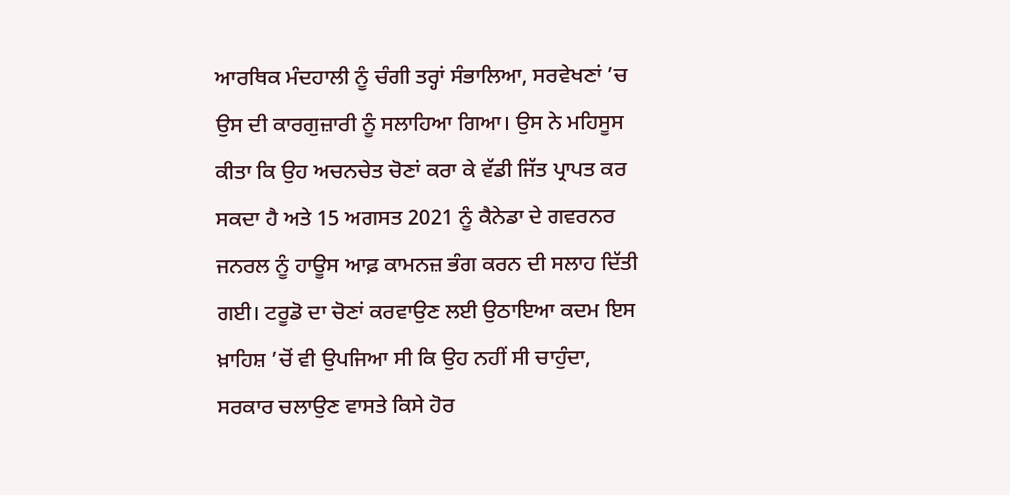ਆਰਥਿਕ ਮੰਦਹਾਲੀ ਨੂੰ ਚੰਗੀ ਤਰ੍ਹਾਂ ਸੰਭਾਲਿਆ, ਸਰਵੇਖਣਾਂ ’ਚ ਉਸ ਦੀ ਕਾਰਗੁਜ਼ਾਰੀ ਨੂੰ ਸਲਾਹਿਆ ਗਿਆ। ਉਸ ਨੇ ਮਹਿਸੂਸ ਕੀਤਾ ਕਿ ਉਹ ਅਚਨਚੇਤ ਚੋਣਾਂ ਕਰਾ ਕੇ ਵੱਡੀ ਜਿੱਤ ਪ੍ਰਾਪਤ ਕਰ ਸਕਦਾ ਹੈ ਅਤੇ 15 ਅਗਸਤ 2021 ਨੂੰ ਕੈਨੇਡਾ ਦੇ ਗਵਰਨਰ ਜਨਰਲ ਨੂੰ ਹਾਊਸ ਆਫ਼ ਕਾਮਨਜ਼ ਭੰਗ ਕਰਨ ਦੀ ਸਲਾਹ ਦਿੱਤੀ ਗਈ। ਟਰੂਡੋ ਦਾ ਚੋਣਾਂ ਕਰਵਾਉਣ ਲਈ ਉਠਾਇਆ ਕਦਮ ਇਸ ਖ਼ਾਹਿਸ਼ ’ਚੋਂ ਵੀ ਉਪਜਿਆ ਸੀ ਕਿ ਉਹ ਨਹੀਂ ਸੀ ਚਾਹੁੰਦਾ, ਸਰਕਾਰ ਚਲਾਉਣ ਵਾਸਤੇ ਕਿਸੇ ਹੋਰ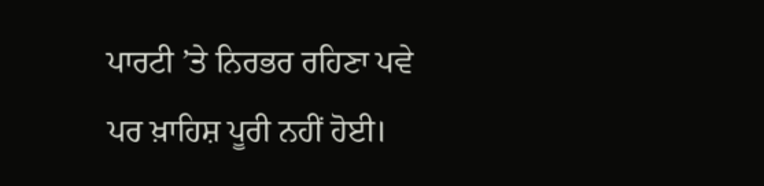ਪਾਰਟੀ ’ਤੇ ਨਿਰਭਰ ਰਹਿਣਾ ਪਵੇ ਪਰ ਖ਼ਾਹਿਸ਼ ਪੂਰੀ ਨਹੀਂ ਹੋਈ।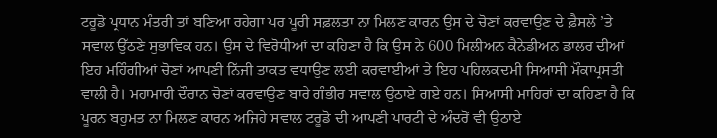ਟਰੂਡੋ ਪ੍ਰਧਾਨ ਮੰਤਰੀ ਤਾਂ ਬਣਿਆ ਰਹੇਗਾ ਪਰ ਪੂਰੀ ਸਫ਼ਲਤਾ ਨਾ ਮਿਲਣ ਕਾਰਨ ਉਸ ਦੇ ਚੋਣਾਂ ਕਰਵਾਉਣ ਦੇ ਫ਼ੈਸਲੇ ’ਤੇ ਸਵਾਲ ਉੱਠਣੇ ਸੁਭਾਵਿਕ ਹਨ। ਉਸ ਦੇ ਵਿਰੋਧੀਆਂ ਦਾ ਕਹਿਣਾ ਹੈ ਕਿ ਉਸ ਨੇ 600 ਮਿਲੀਅਨ ਕੈਨੇਡੀਅਨ ਡਾਲਰ ਦੀਆਂ ਇਹ ਮਹਿੰਗੀਆਂ ਚੋਣਾਂ ਆਪਣੀ ਨਿੱਜੀ ਤਾਕਤ ਵਧਾਉਣ ਲਈ ਕਰਵਾਈਆਂ ਤੇ ਇਹ ਪਹਿਲਕਦਮੀ ਸਿਆਸੀ ਮੌਕਾਪ੍ਰਸਤੀ ਵਾਲੀ ਹੈ। ਮਹਾਮਾਰੀ ਦੌਰਾਨ ਚੋਣਾਂ ਕਰਵਾਉਣ ਬਾਰੇ ਗੰਭੀਰ ਸਵਾਲ ਉਠਾਏ ਗਏ ਹਨ। ਸਿਆਸੀ ਮਾਹਿਰਾਂ ਦਾ ਕਹਿਣਾ ਹੈ ਕਿ ਪੂਰਨ ਬਹੁਮਤ ਨਾ ਮਿਲਣ ਕਾਰਨ ਅਜਿਹੇ ਸਵਾਲ ਟਰੂਡੋ ਦੀ ਆਪਣੀ ਪਾਰਟੀ ਦੇ ਅੰਦਰੋਂ ਵੀ ਉਠਾਏ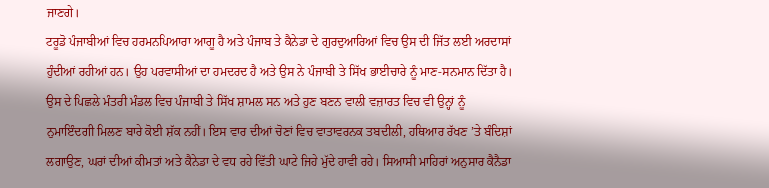ਜਾਣਗੇ।
ਟਰੂਡੋ ਪੰਜਾਬੀਆਂ ਵਿਚ ਹਰਮਨਪਿਆਰਾ ਆਗੂ ਹੈ ਅਤੇ ਪੰਜਾਬ ਤੇ ਕੈਨੇਡਾ ਦੇ ਗੁਰਦੁਆਰਿਆਂ ਵਿਚ ਉਸ ਦੀ ਜਿੱਤ ਲਈ ਅਰਦਾਸਾਂ ਹੁੰਦੀਆਂ ਰਹੀਆਂ ਹਨ। ਉਹ ਪਰਵਾਸੀਆਂ ਦਾ ਹਮਦਰਦ ਹੈ ਅਤੇ ਉਸ ਨੇ ਪੰਜਾਬੀ ਤੇ ਸਿੱਖ ਭਾਈਚਾਰੇ ਨੂੰ ਮਾਣ-ਸਨਮਾਨ ਦਿੱਤਾ ਹੈ। ਉਸ ਦੇ ਪਿਛਲੇ ਮੰਤਰੀ ਮੰਡਲ ਵਿਚ ਪੰਜਾਬੀ ਤੇ ਸਿੱਖ ਸ਼ਾਮਲ ਸਨ ਅਤੇ ਹੁਣ ਬਣਨ ਵਾਲੀ ਵਜ਼ਾਰਤ ਵਿਚ ਵੀ ਉਨ੍ਹਾਂ ਨੂੰ ਨੁਮਾਇੰਦਗੀ ਮਿਲਣ ਬਾਰੇ ਕੋਈ ਸ਼ੱਕ ਨਹੀਂ। ਇਸ ਵਾਰ ਦੀਆਂ ਚੋਣਾਂ ਵਿਚ ਵਾਤਾਵਰਨਕ ਤਬਦੀਲੀ, ਹਥਿਆਰ ਰੱਖਣ ’ਤੇ ਬੰਦਿਸ਼ਾਂ ਲਗਾਉਣ, ਘਰਾਂ ਦੀਆਂ ਕੀਮਤਾਂ ਅਤੇ ਕੈਨੇਡਾ ਦੇ ਵਧ ਰਹੇ ਵਿੱਤੀ ਘਾਟੇ ਜਿਹੇ ਮੁੱਦੇ ਹਾਵੀ ਰਹੇ। ਸਿਆਸੀ ਮਾਹਿਰਾਂ ਅਨੁਸਾਰ ਕੈਨੈਡਾ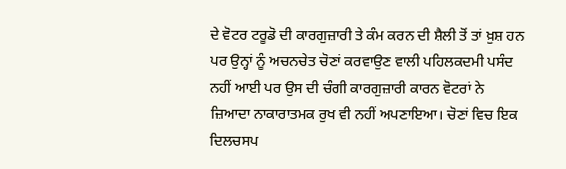ਦੇ ਵੋਟਰ ਟਰੂਡੋ ਦੀ ਕਾਰਗੁਜ਼ਾਰੀ ਤੇ ਕੰਮ ਕਰਨ ਦੀ ਸ਼ੈਲੀ ਤੋਂ ਤਾਂ ਖ਼ੁਸ਼ ਹਨ ਪਰ ਉਨ੍ਹਾਂ ਨੂੰ ਅਚਨਚੇਤ ਚੋਣਾਂ ਕਰਵਾਉਣ ਵਾਲੀ ਪਹਿਲਕਦਮੀ ਪਸੰਦ ਨਹੀਂ ਆਈ ਪਰ ਉਸ ਦੀ ਚੰਗੀ ਕਾਰਗੁਜ਼ਾਰੀ ਕਾਰਨ ਵੋਟਰਾਂ ਨੇ ਜ਼ਿਆਦਾ ਨਾਕਾਰਾਤਮਕ ਰੁਖ ਵੀ ਨਹੀਂ ਅਪਣਾਇਆ। ਚੋਣਾਂ ਵਿਚ ਇਕ ਦਿਲਚਸਪ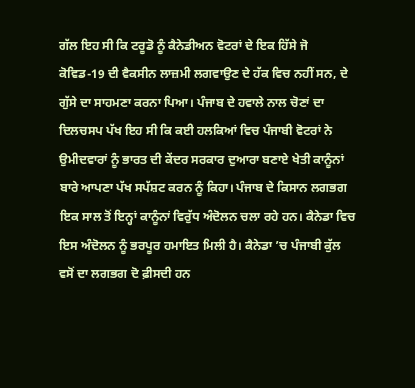ਗੱਲ ਇਹ ਸੀ ਕਿ ਟਰੂਡੋ ਨੂੰ ਕੈਨੇਡੀਅਨ ਵੋਟਰਾਂ ਦੇ ਇਕ ਹਿੱਸੇ ਜੋ ਕੋਵਿਡ-19 ਦੀ ਵੈਕਸੀਨ ਲਾਜ਼ਮੀ ਲਗਵਾਉਣ ਦੇ ਹੱਕ ਵਿਚ ਨਹੀਂ ਸਨ, ਦੇ ਗੁੱਸੇ ਦਾ ਸਾਹਮਣਾ ਕਰਨਾ ਪਿਆ। ਪੰਜਾਬ ਦੇ ਹਵਾਲੇ ਨਾਲ ਚੋਣਾਂ ਦਾ ਦਿਲਚਸਪ ਪੱਖ ਇਹ ਸੀ ਕਿ ਕਈ ਹਲਕਿਆਂ ਵਿਚ ਪੰਜਾਬੀ ਵੋਟਰਾਂ ਨੇ ਉਮੀਦਵਾਰਾਂ ਨੂੰ ਭਾਰਤ ਦੀ ਕੇਂਦਰ ਸਰਕਾਰ ਦੁਆਰਾ ਬਣਾਏ ਖੇਤੀ ਕਾਨੂੰਨਾਂ ਬਾਰੇ ਆਪਣਾ ਪੱਖ ਸਪੱਸ਼ਟ ਕਰਨ ਨੂੰ ਕਿਹਾ। ਪੰਜਾਬ ਦੇ ਕਿਸਾਨ ਲਗਭਗ ਇਕ ਸਾਲ ਤੋਂ ਇਨ੍ਹਾਂ ਕਾਨੂੰਨਾਂ ਵਿਰੁੱਧ ਅੰਦੋਲਨ ਚਲਾ ਰਹੇ ਹਨ। ਕੈਨੇਡਾ ਵਿਚ ਇਸ ਅੰਦੋਲਨ ਨੂੰ ਭਰਪੂਰ ਹਮਾਇਤ ਮਿਲੀ ਹੈ। ਕੈਨੇਡਾ ’ਚ ਪੰਜਾਬੀ ਕੁੱਲ ਵਸੋਂ ਦਾ ਲਗਭਗ ਦੋ ਫ਼ੀਸਦੀ ਹਨ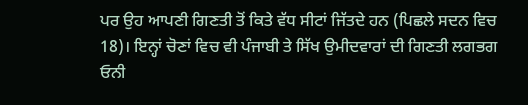ਪਰ ਉਹ ਆਪਣੀ ਗਿਣਤੀ ਤੋਂ ਕਿਤੇ ਵੱਧ ਸੀਟਾਂ ਜਿੱਤਦੇ ਹਨ (ਪਿਛਲੇ ਸਦਨ ਵਿਚ 18)। ਇਨ੍ਹਾਂ ਚੋਣਾਂ ਵਿਚ ਵੀ ਪੰਜਾਬੀ ਤੇ ਸਿੱਖ ਉਮੀਦਵਾਰਾਂ ਦੀ ਗਿਣਤੀ ਲਗਭਗ ਓਨੀ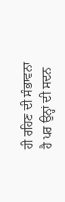ਹੀ ਰਹਿਣ ਦੀ ਸੰਭਾਵਨਾ ਹੈ ਪਰ ਉਨ੍ਹਾਂ ਦੀ ਸਦਨ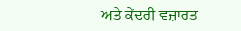ਅਤੇ ਕੇਂਦਰੀ ਵਜ਼ਾਰਤ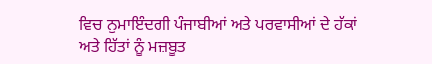ਵਿਚ ਨੁਮਾਇੰਦਗੀ ਪੰਜਾਬੀਆਂ ਅਤੇ ਪਰਵਾਸੀਆਂ ਦੇ ਹੱਕਾਂ ਅਤੇ ਹਿੱਤਾਂ ਨੂੰ ਮਜ਼ਬੂਤ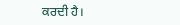ਕਰਦੀ ਹੈ।